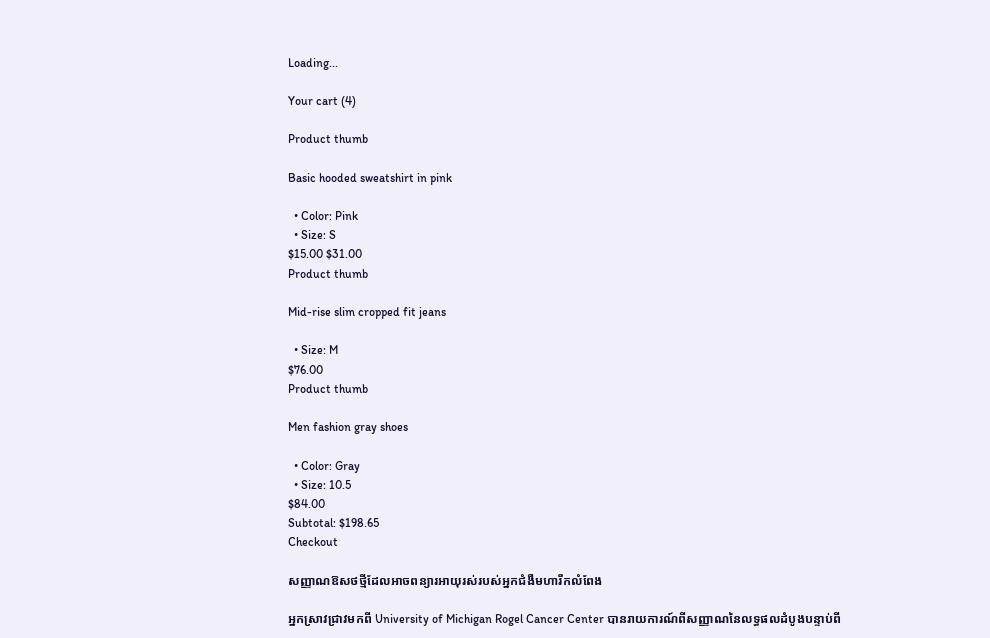Loading...

Your cart (4)

Product thumb

Basic hooded sweatshirt in pink

  • Color: Pink
  • Size: S
$15.00 $31.00
Product thumb

Mid-rise slim cropped fit jeans

  • Size: M
$76.00
Product thumb

Men fashion gray shoes

  • Color: Gray
  • Size: 10.5
$84.00
Subtotal: $198.65
Checkout

សញ្ញាណឱសថថ្មីដែលអាចពន្យារអាយុរស់របស់អ្នកជំងឺមហារីកលំពែង

អ្នកស្រាវជ្រាវមកពី University of Michigan Rogel Cancer Center បានរាយការណ៍ពីសញ្ញាណនៃលទ្ធផលដំបូងបន្ទាប់ពី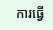ការធ្វើ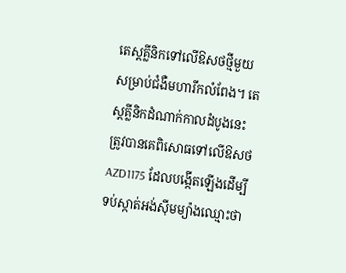តេស្តគ្លីនិកទៅលើឱសថថ្មីមួយសម្រាប់ជំងឺមហារីកលំពែង។ តេស្តគ្លីនិកដំណាក់កាលដំបូងនេះ ត្រូវបានគេពិសោធទៅលើឱសថ AZD1175 ដែលបង្កើតឡើងដើម្បីទប់ស្កាត់អង់ស៊ីមម្យ៉ាងឈ្មោះថា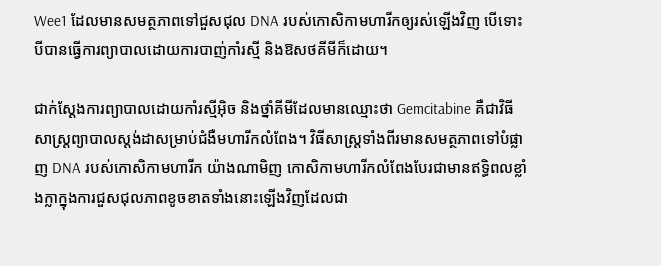Wee1 ដែលមានសមត្ថភាពទៅជួសជុល DNA របស់កោសិកាមហារីកឲ្យរស់ឡើងវិញ បើទោះបីបានធ្វើការព្យាបាលដោយការបាញ់កាំរស្មី និងឱសថគីមីក៏ដោយ។

ជាក់ស្ដែងការព្យាបាលដោយកាំរស្មីអុិច និងថ្នាំគីមីដែលមានឈ្មោះថា Gemcitabine គឺជាវិធីសាស្រ្តព្យាបាលស្តង់ដាសម្រាប់ជំងឺមហារីកលំពែង។ វិធីសាស្រ្តទាំងពីរមានសមត្ថភាពទៅបំផ្លាញ DNA របស់កោសិកាមហារីក យ៉ាងណាមិញ កោសិកាមហារីកលំពែងបែរជាមានឥទ្ធិពលខ្លាំងក្លាក្នុងការជួសជុលភាពខូចខាតទាំងនោះឡើងវិញដែលជា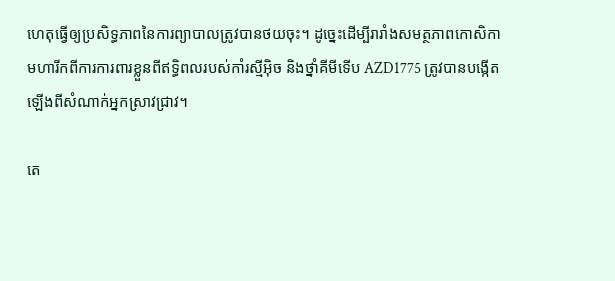ហេតុធ្វើឲ្យប្រសិទ្ធភាពនៃការព្យាបាលត្រូវបានថយចុះ។ ដូច្នេះដើម្បីរារាំងសមត្ថភាពកោសិកាមហារីកពីការការពារខ្លួនពីឥទ្ធិពលរបស់កាំរស្មីអុិច និងថ្នាំគីមីទើប AZD1775 ត្រូវបានបង្កើតឡើងពីសំណាក់អ្នកស្រាវជ្រាវ។

តេ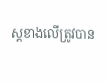ស្តខាងលើត្រូវបាន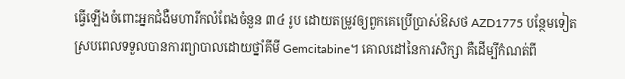ធ្វើឡើងចំពោះអ្នកជំងឺមហារីកលំពែងចំនួន ៣៤ រូប ដោយតម្រូវឲ្យពួកគេប្រើប្រាស់ឱសថ AZD1775 បន្ថែមទៀតស្របពេលទទួលបានការព្យាបាលដោយថ្នាំគីមី Gemcitabine។ គោលដៅនៃការសិក្សា គឺដើម្បីកំណត់ពី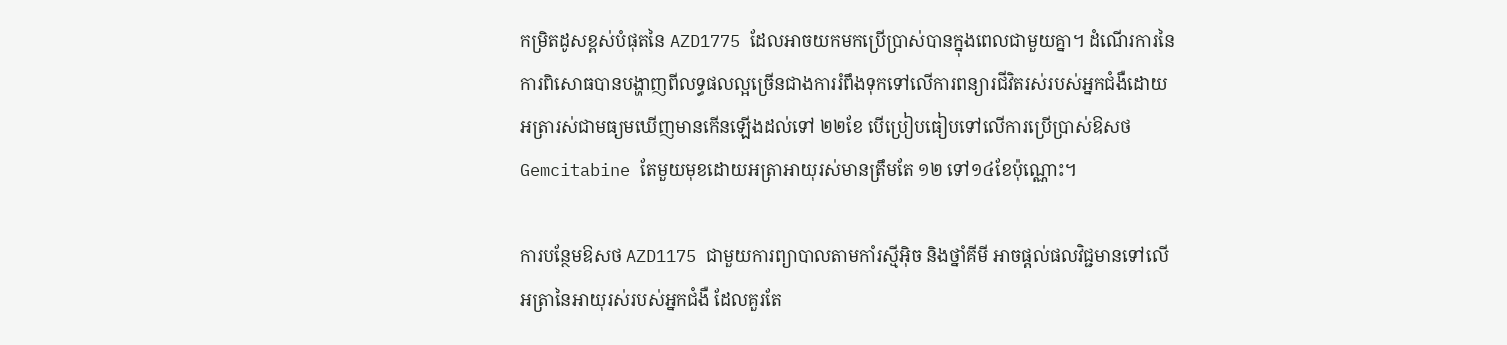កម្រិតដូសខ្ពស់បំផុតនៃ AZD1775 ដែលអាចយកមកប្រើប្រាស់បានក្នុងពេលជាមួយគ្នា។ ដំណើរការនៃការពិសោធបានបង្ហាញពីលទ្ធផលល្អច្រើនជាងការរំពឹងទុកទៅលើការពន្យារជីវិតរស់របស់អ្នកជំងឺដោយអត្រារស់ជាមធ្យមឃើញមានកើនឡើងដល់ទៅ ២២ខែ បើប្រៀបធៀបទៅលើការប្រើប្រាស់ឱសថ Gemcitabine តែមួយមុខដោយអត្រាអាយុរស់មានត្រឹមតែ ១២ ទៅ១៤ខែប៉ុណ្ណោះ។

ការបន្ថែមឱសថ AZD1175 ជាមួយការព្យាបាលតាមកាំរស្មីអុិច និងថ្នាំគីមី អាចផ្ដល់ផលវិជ្ជមានទៅលើអត្រានៃអាយុរស់របស់អ្នកជំងឺ ដែលគួរតែ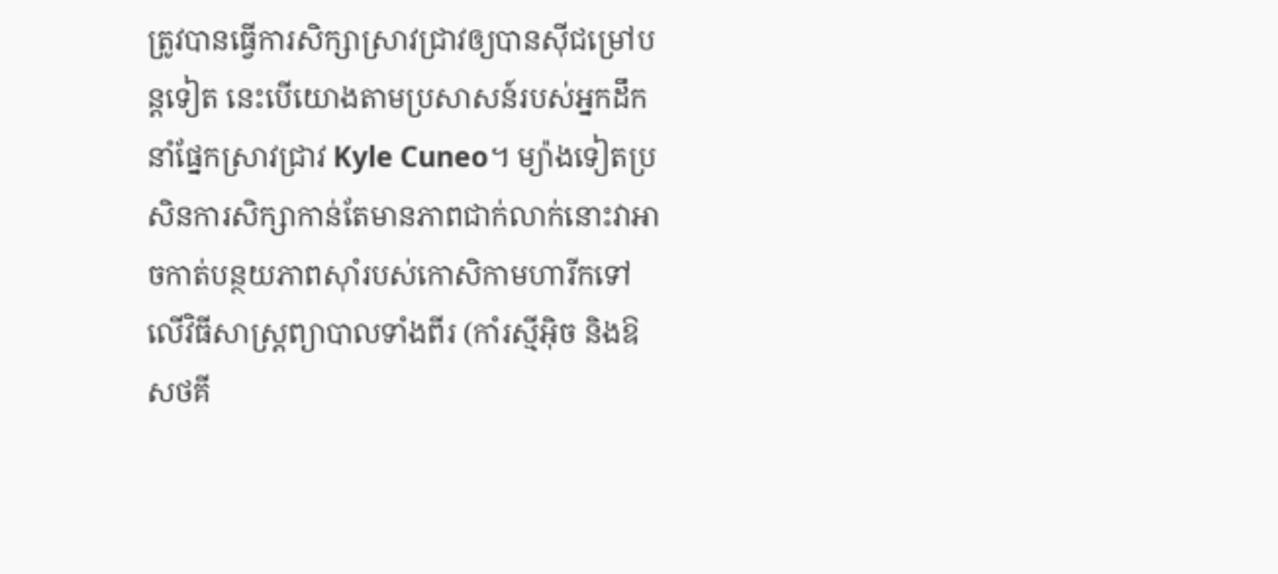ត្រូវបានធ្វើការសិក្សាស្រាវជ្រាវឲ្យបានស៊ីជម្រៅបន្តទៀត នេះបើយោងតាមប្រសាសន៍របស់អ្នកដឹកនាំផ្នែកស្រាវជ្រាវ Kyle Cuneo។ ម្យ៉ាងទៀតប្រសិនការសិក្សាកាន់តែមានភាពជាក់លាក់នោះវាអាចកាត់បន្ថយភាពស៊ាំរបស់កោសិកាមហារីកទៅលើវិធីសាស្រ្តព្យាបាលទាំងពីរ (កាំរស្មីអុិច និងឱសថគី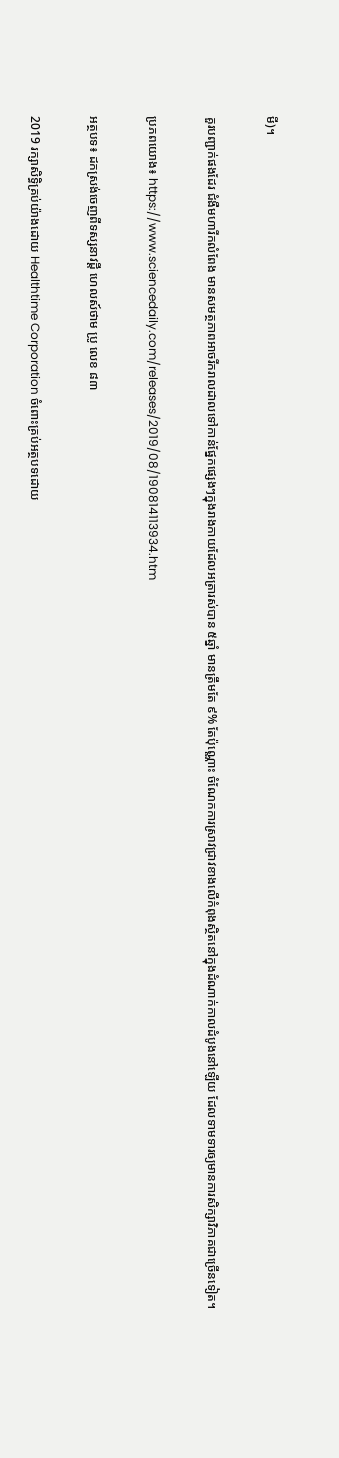មី)។

គួរបញ្ជាក់ផងដែរ ជំងឺមហារីកលំពែង មានសមត្ថភាពអាចរីករាលដាលទៅកាន់ផ្នែកផ្សេងៗក្នុងរាងកាយដែលអត្រារស់បាន ៥ឆ្នាំ មានត្រឹមតែ ៩% តែប៉ុណ្ណោះ ចំណែកការស្រាវជ្រាវខាងលើកំពុងស្ថិតនៅក្នុងដំណាក់កាលដំបូងនៅឡើយ ដែលទាមទារឲ្យមានការសិក្សាវិភាគជាច្រើនទៀត។

ប្រភពយោង៖ https://www.sciencedaily.com/releases/2019/08/190814113934.htm

អត្ថបទ៖ ដកស្រង់ចេញពីទស្សនាវដ្ដី ហេលស៍ថាម ប្រូ លេខ ៨៣

2019 រក្សាសិទ្ធិគ្រប់យ៉ាងដោយ Healthtime Corporation ចំពោះគ្រប់អត្ថបទដោយ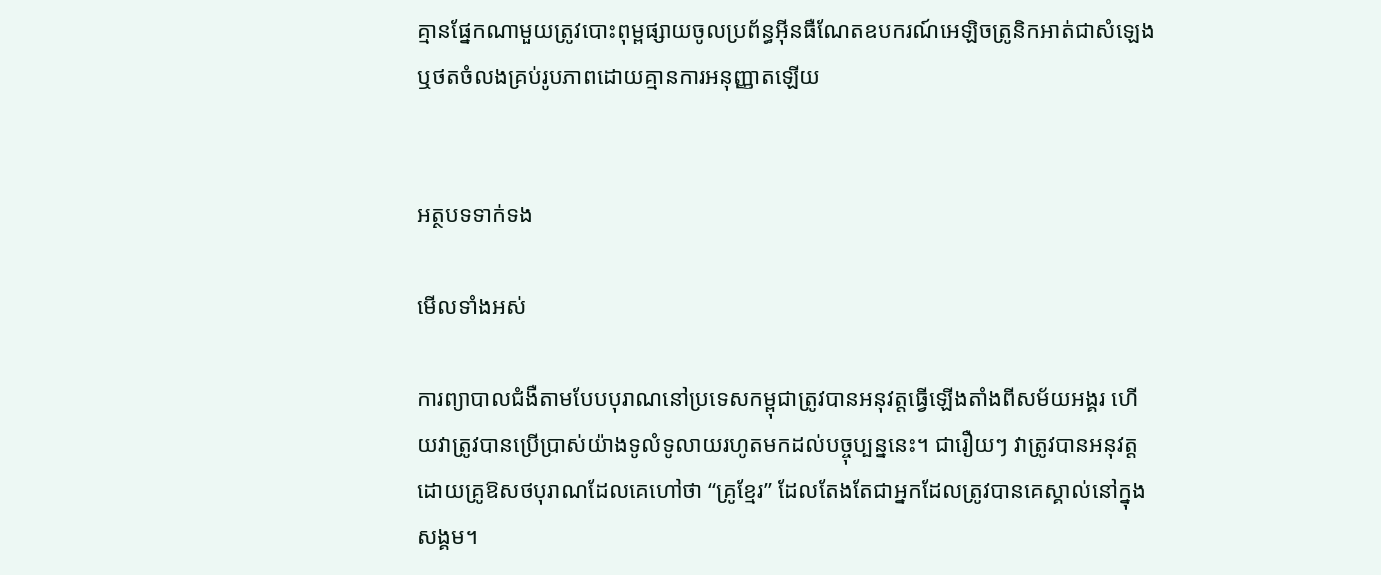គ្មានផ្នែកណាមួយត្រូវបោះពុម្ពផ្សាយចូលប្រព័ន្ធអុីនធឺណែតឧបករណ៍អេឡិចត្រូនិកអាត់ជាសំឡេងឬថតចំលងគ្រប់រូបភាពដោយគ្មានការអនុញ្ញាតឡើយ


អត្ថបទទាក់ទង

មើលទាំងអស់

ការព្យាបាលជំងឺតាមបែបបុរាណនៅប្រទេសកម្ពុជាត្រូវបានអនុវត្តធ្វើឡើងតាំងពីសម័យអង្គរ ហើយវាត្រូវបានប្រើប្រាស់យ៉ាងទូលំទូលាយរហូតមកដល់បច្ចុប្បន្ននេះ។ ជារឿយៗ វាត្រូវបានអនុវត្តដោយគ្រូឱសថបុរាណដែលគេហៅថា “គ្រូខ្មែរ” ដែលតែងតែជាអ្នកដែលត្រូវបានគេស្គាល់នៅក្នុងសង្គម។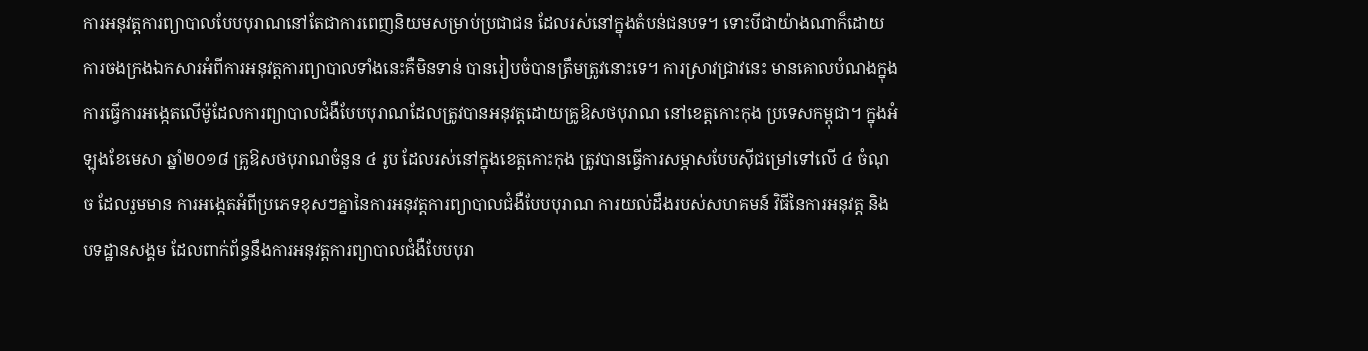ការអនុវត្តការព្យាបាលបែបបុរាណនៅតែជាការពេញនិយមសម្រាប់ប្រជាជន ដែលរស់នៅក្នុងតំបន់ជនបទ។ ទោះបីជាយ៉ាងណាក៏ដោយការចងក្រងឯកសារអំពីការអនុវត្តការព្យាបាលទាំងនេះគឺមិនទាន់ បានរៀបចំបានត្រឹមត្រូវនោះទេ។ ការស្រាវជ្រាវនេះ មានគោលបំណងក្នុងការធ្វើការអង្កេតលើម៉ូដែលការព្យាបាលជំងឺបែបបុរាណដែលត្រូវបានអនុវត្តដោយគ្រូឱសថបុរាណ នៅខេត្តកោះកុង ប្រទេសកម្ពុជា។ ក្នុងអំឡុងខែមេសា ឆ្នាំ២០១៨ គ្រូឱសថបុរាណចំនួន ៤ រូប ដែលរស់នៅក្នុងខេត្តកោះកុង ត្រូវបានធ្វើការសម្ភាសបែបស៊ីជម្រៅទៅលើ ៤ ចំណុច ដែលរួមមាន ការអង្កេតអំពីប្រភេទខុសៗគ្នានៃការអនុវត្តការព្យាបាលជំងឺបែបបុរាណ ការយល់ដឹងរបស់សហគមន៍ វិធីនៃការអនុវត្ត និងបទដ្ឋានសង្គម ដែលពាក់ព័ន្ធនឹងការអនុវត្តការព្យាបាលជំងឺបែបបុរា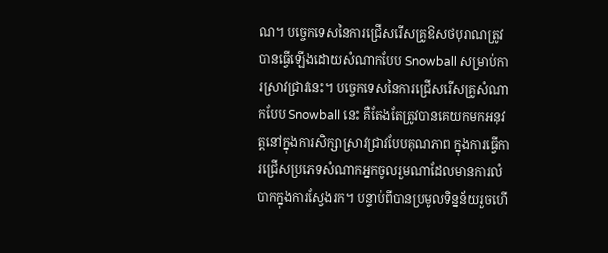ណ។ បច្ចេកទេសនៃការជ្រើសរើសគ្រូឱសថបុរាណត្រូវបានធ្វើឡើងដោយសំណាកបែប Snowball សម្រាប់ការស្រាវជ្រាវនេះ។ បច្ចេកទេសនៃការជ្រើសរើសគ្រូសំណាកបែប Snowball នេះ គឺតែងតែត្រូវបានគេយកមកអនុវត្តនៅក្នុងការសិក្សាស្រាវជ្រាវបែបគុណភាព ក្នុងការធ្វើការជ្រើសប្រភេទសំណាកអ្នកចូលរួមណាដែលមានការលំបាកក្នុងការស្វែងរក។ បន្ទាប់ពីបានប្រមូលទិន្នន័យរួចហើ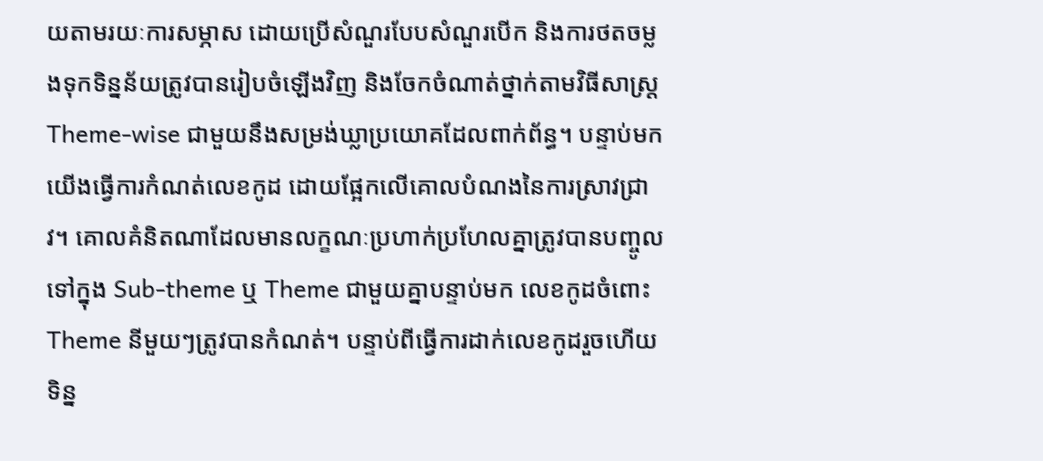យតាមរយៈការសម្ភាស ដោយប្រើសំណួរបែបសំណួរបើក និងការថតចម្លងទុកទិន្នន័យត្រូវបានរៀបចំឡើងវិញ និងចែកចំណាត់ថ្នាក់តាមវិធីសាស្ត្រ Theme-wise ជាមួយនឹងសម្រង់ឃ្លាប្រយោគដែលពាក់ព័ន្ធ។ បន្ទាប់មកយើងធ្វើការកំណត់លេខកូដ ដោយផ្អែកលើគោលបំណងនៃការស្រាវជ្រាវ។ គោលគំនិតណាដែលមានលក្ខណៈប្រហាក់ប្រហែលគ្នាត្រូវបានបញ្ចូលទៅក្នុង Sub-theme ឬ Theme ជាមួយគ្នាបន្ទាប់មក លេខកូដចំពោះ Theme នីមួយៗត្រូវបានកំណត់។ បន្ទាប់ពីធ្វើការដាក់លេខកូដរួចហើយ ទិន្ន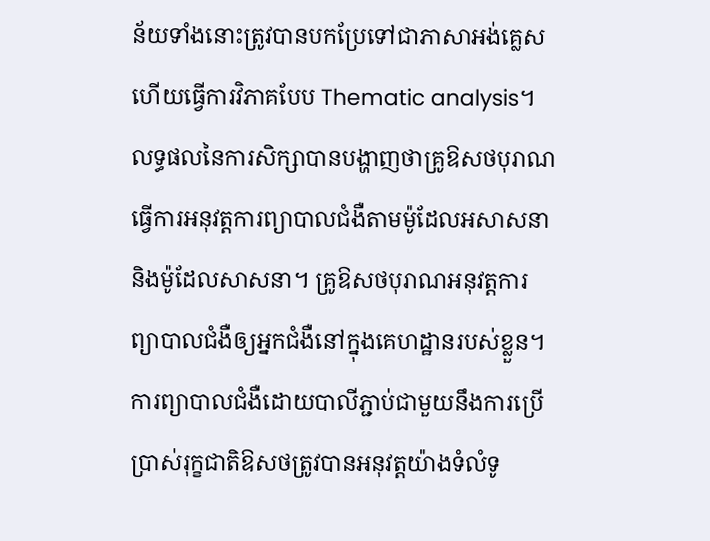ន័យទាំងនោះត្រូវបានបកប្រែទៅជាភាសាអង់គ្លេស ហើយធ្វើការវិភាគបែប Thematic analysis។ លទ្ធផលនៃការសិក្សាបានបង្ហាញថាគ្រូឱសថបុរាណធ្វើការអនុវត្តការព្យាបាលជំងឺតាមម៉ូដែលអសាសនា និងម៉ូដែលសាសនា។ គ្រូឱសថបុរាណអនុវត្តការព្យាបាលជំងឺឲ្យអ្នកជំងឺនៅក្នុងគេហដ្ឋានរបស់ខ្លួន។ ការព្យាបាលជំងឺដោយបាលីភ្ជាប់ជាមួយនឹងការប្រើប្រាស់រុក្ខជាតិឱសថត្រូវបានអនុវត្តយ៉ាងទំលំទូ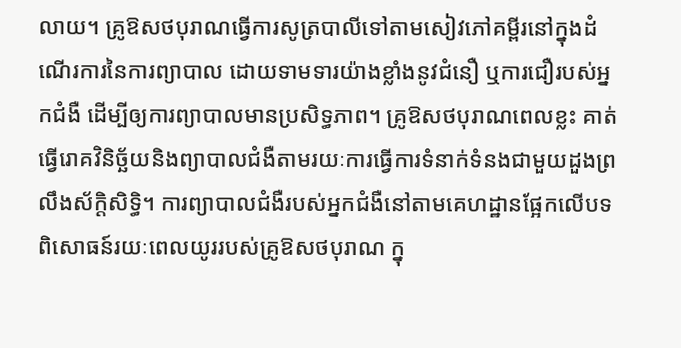លាយ។ គ្រូឱសថបុរាណធ្វើការសូត្របាលីទៅតាមសៀវភៅគម្ពីរនៅក្នុងដំណើរការនៃការព្យាបាល ដោយទាមទារយ៉ាងខ្លាំងនូវជំនឿ ឬការជឿរបស់អ្នកជំងឺ ដើម្បីឲ្យការព្យាបាលមានប្រសិទ្ធភាព។ គ្រូឱសថបុរាណពេលខ្លះ គាត់ធ្វើរោគវិនិច្ឆ័យនិងព្យាបាលជំងឺតាមរយៈការធ្វើការទំនាក់ទំនងជាមួយដួងព្រលឹងស័ក្តិសិទ្ធិ។ ការព្យាបាលជំងឺរបស់អ្នកជំងឺនៅតាមគេហដ្ឋានផ្អែកលើបទពិសោធន៍រយៈពេលយូររបស់គ្រូឱសថបុរាណ ក្នុ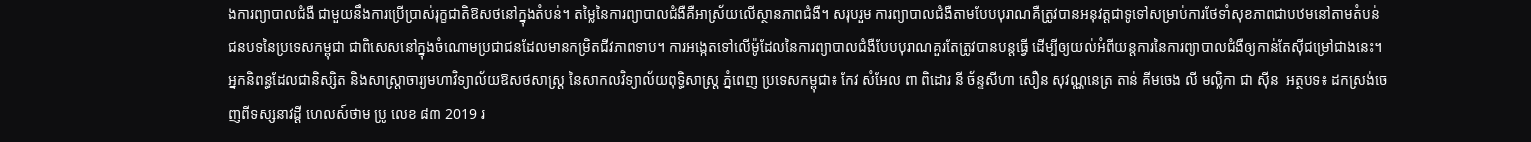ងការព្យាបាលជំងឺ ជាមួយនឹងការប្រើប្រាស់រុក្ខជាតិឱសថនៅក្នុងតំបន់។ តម្លៃនៃការព្យាបាលជំងឺគឺអាស្រ័យលើស្ថានភាពជំងឺ។ សរុបរួម ការព្យាបាលជំងឺតាមបែបបុរាណគឺត្រូវបានអនុវត្តជាទូទៅសម្រាប់ការថែទាំសុខភាពជាបឋមនៅតាមតំបន់ជនបទនៃប្រទេសកម្ពុជា ជាពិសេសនៅក្នុងចំណោមប្រជាជនដែលមានកម្រិតជីវភាពទាប។ ការអង្កេតទៅលើម៉ូដែលនៃការព្យាបាលជំងឺបែបបុរាណគួរតែត្រូវបានបន្តធ្វើ ដើម្បីឲ្យយល់អំពីយន្តការនៃការព្យាបាលជំងឺឲ្យកាន់តែស៊ីជម្រៅជាងនេះ។ អ្នកនិពន្ធដែលជានិស្សិត និងសាស្ត្រាចារ្យមហាវិទ្យាល័យឱសថសាស្ត្រ នៃសាកលវិទ្យាល័យពុទ្ធិសាស្ត្រ ភ្នំពេញ ប្រទេសកម្ពុជា៖ កែវ សំអែល ពា ពិដោរ នី ច័ន្ទសីហា សឿន សុវណ្ណនេត្រ តាន់ គីមចេង លី មល្លិកា ជា ស៊ីន  អត្ថបទ៖ ដកស្រង់ចេញពីទស្សនាវដ្ដី ហេលស៍ថាម ប្រូ លេខ ៨៣ 2019 រ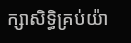ក្សាសិទ្ធិគ្រប់យ៉ា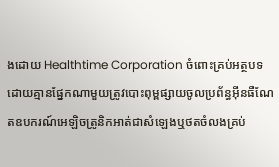ងដោយ Healthtime Corporation ចំពោះគ្រប់អត្ថបទដោយគ្មានផ្នែកណាមួយត្រូវបោះពុម្ពផ្សាយចូលប្រព័ន្ធអុីនធឺណែតឧបករណ៍អេឡិចត្រូនិកអាត់ជាសំឡេងឬថតចំលងគ្រប់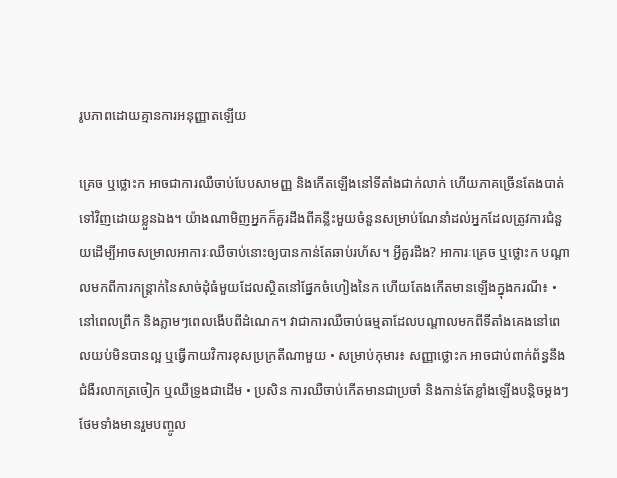រូបភាពដោយគ្មានការអនុញ្ញាតឡើយ

គ្រេច ឬថ្លោះក អាចជាការឈឺចាប់បែបសាមញ្ញ និងកើតឡើងនៅទីតាំងជាក់លាក់ ហើយភាគច្រើនតែងបាត់ទៅវិញដោយខ្លួនឯង។ យ៉ាងណាមិញអ្នកក៏គួរដឹងពីគន្លឹះមួយចំនួនសម្រាប់ណែនាំដល់អ្នកដែលត្រូវការជំនួយដើម្បីអាចសម្រាលអាការៈឈឺចាប់នោះឲ្យបានកាន់តែឆាប់រហ័ស។ អ្វីគួរដឹង? អាការៈគ្រេច ឬថ្លោះក បណ្តាលមកពីការកន្រ្តាក់នៃសាច់ដុំធំមួយដែលស្ថិតនៅផ្នែកចំហៀងនៃក ហើយតែងកើតមានឡើងក្នុងករណី៖ • នៅពេលព្រឹក និងភ្លាមៗពេលងើបពីដំណេក។ វាជាការឈឺចាប់ធម្មតាដែលបណ្តាលមកពីទីតាំងគេងនៅពេលយប់មិនបានល្អ ឬធ្វើកាយវិការខុសប្រក្រតីណាមួយ • សម្រាប់កុមារ៖ សញ្ញាថ្លោះក អាចជាប់ពាក់ព័ន្ធនឹងជំងឺរលាកត្រចៀក ឬឈឺទ្រូងជាដើម • ប្រសិន ការឈឺចាប់កើតមានជាប្រចាំ និងកាន់តែខ្លាំងឡើងបន្តិចម្ដងៗថែមទាំងមានរួមបញ្ចូល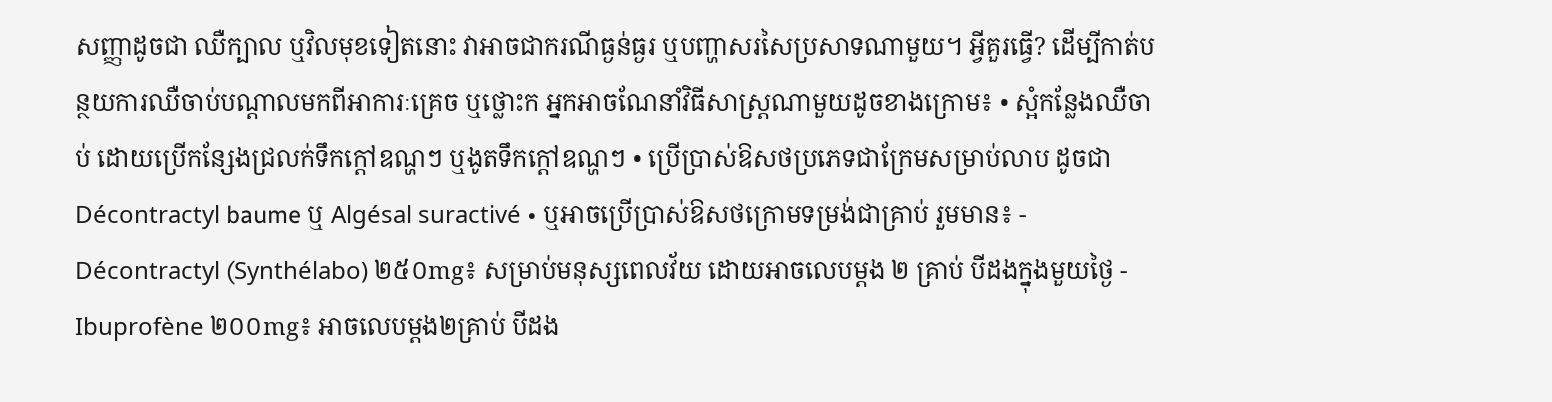សញ្ញាដូចជា ឈឺក្បាល ឬវិលមុខទៀតនោះ វាអាចជាករណីធ្ងន់ធ្ងរ ឬបញ្ហាសរសៃប្រសាទណាមួយ។ អ្វីគួរធ្វើ? ដើម្បីកាត់បន្ថយការឈឺចាប់បណ្ដាលមកពីអាការៈគ្រេច ឬថ្លោះក អ្នកអាចណែនាំវិធីសាស្រ្តណាមួយដូចខាងក្រោម៖ • ស្អំកន្លែងឈឺចាប់ ដោយប្រើកន្សែងជ្រលក់ទឹកក្ដៅឧណ្ហៗ ឬងូតទឹកក្ដៅឧណ្ហៗ • ប្រើប្រាស់ឱសថប្រភេទជាក្រែមសម្រាប់លាប ដូចជា Décontractyl baume ឬ Algésal suractivé • ឬអាចប្រើប្រាស់ឱសថក្រោមទម្រង់ជាគ្រាប់ រួមមាន៖ - Décontractyl (Synthélabo) ២៥០mg៖ សម្រាប់មនុស្សពេលវ័យ ដោយអាចលេបម្ដង ២ គ្រាប់ បីដងក្នុងមួយថ្ងៃ - Ibuprofène ២០០mg៖ អាចលេបម្ដង២គ្រាប់ បីដង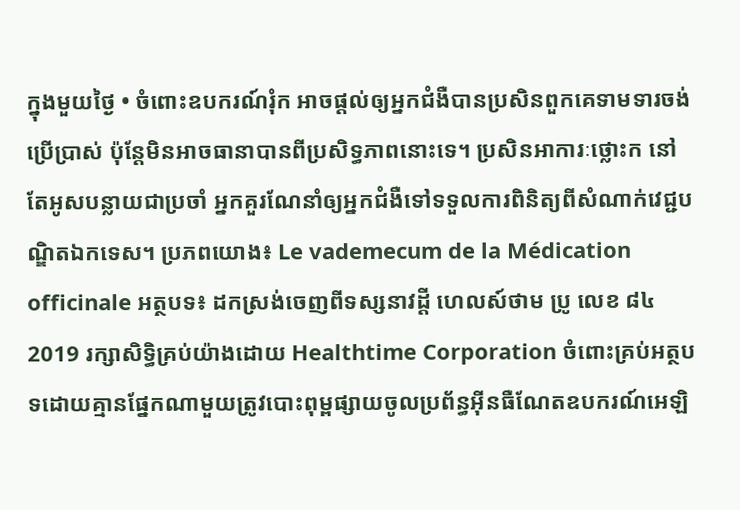ក្នុងមួយថ្ងៃ • ចំពោះឧបករណ៍រុំក អាចផ្ដល់ឲ្យអ្នកជំងឺបានប្រសិនពួកគេទាមទារចង់ប្រើប្រាស់ ប៉ុន្តែមិនអាចធានាបានពីប្រសិទ្ធភាពនោះទេ។ ប្រសិនអាការៈថ្លោះក នៅតែអូសបន្លាយជាប្រចាំ អ្នកគួរណែនាំឲ្យអ្នកជំងឺទៅទទួលការពិនិត្យពីសំណាក់វេជ្ជបណ្ឌិតឯកទេស។ ប្រភពយោង៖ Le vademecum de la Médication officinale អត្ថបទ៖ ដកស្រង់ចេញពីទស្សនាវដ្ដី ហេលស៍ថាម ប្រូ លេខ ៨៤ 2019 រក្សាសិទ្ធិគ្រប់យ៉ាងដោយ Healthtime Corporation ចំពោះគ្រប់អត្ថបទដោយគ្មានផ្នែកណាមួយត្រូវបោះពុម្ពផ្សាយចូលប្រព័ន្ធអុីនធឺណែតឧបករណ៍អេឡិ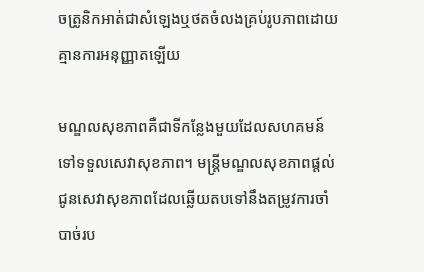ចត្រូនិកអាត់ជាសំឡេងឬថតចំលងគ្រប់រូបភាពដោយគ្មានការអនុញ្ញាតឡើយ

មណ្ឌលសុខភាពគឺជាទីកន្លែងមួយដែលសហគមន៍ទៅទទួលសេវាសុខភាព។ មន្រ្តីមណ្ឌលសុខភាពផ្តល់ជូនសេវាសុខភាពដែលឆ្លើយតបទៅនឹងតម្រូវការចាំបាច់រប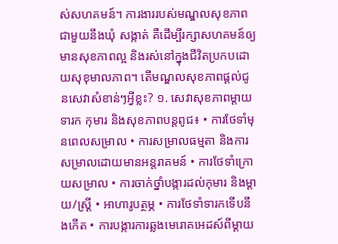ស់សហគមន៍។ ការងាររបស់មណ្ឌលសុខភាពជាមួយនឹងឃុំ សង្កាត់ គឺដើម្បីរក្សាសហគមន៍ឲ្យមានសុខភាពល្អ និងរស់នៅក្នុងជីវិតប្រកបដោយសុខុមាលភាព។ តើមណ្ឌលសុខភាពផ្ដល់ជូនសេវាសំខាន់ៗអ្វីខ្លះ? ១. សេវាសុខភាពម្តាយ ទារក កុមារ និងសុខភាពបន្តពូជ៖ • ការថែទាំមុនពេលសម្រាល • ការសម្រាលធម្មតា និងការសម្រាលដោយមានអន្តរាគមន៍ • ការថែទាំក្រោយសម្រាល • ការចាក់ថ្នាំបង្ការដល់កុមារ និងម្តាយ/ស្រ្តី • អាហារូបត្ថម្ភ • ការថែទាំទារកទើបនឹងកើត • ការបង្ការការឆ្លងមេរោគអេដស៍ពីម្តាយ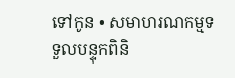ទៅកូន • សមាហរណកម្មទទួលបន្ទុកពិនិ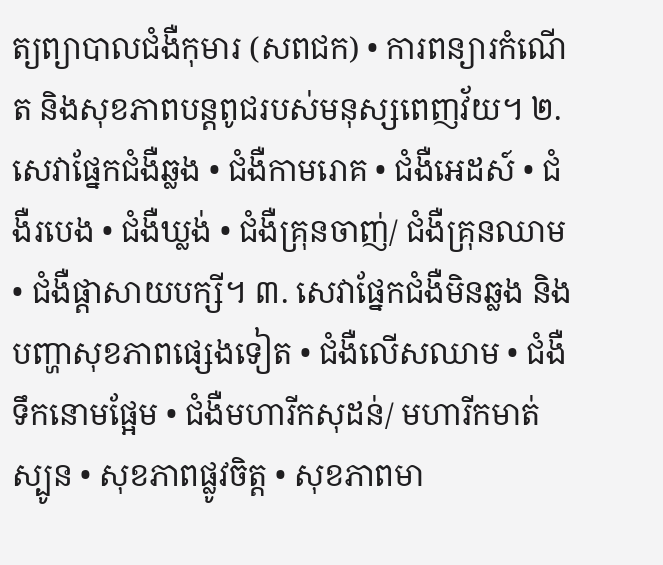ត្យព្យាបាលជំងឺកុមារ (សពជក) • ការពន្យារកំណើត និងសុខភាពបន្តពូជរបស់មនុស្សពេញវ័យ។ ២. សេវាផ្នែកជំងឺឆ្លង • ជំងឺកាមរោគ • ជំងឺអេដស៍ • ជំងឺរបេង • ជំងឺឃ្លង់ • ជំងឺគ្រុនចាញ់/ ជំងឺគ្រុនឈាម • ជំងឺផ្តាសាយបក្សី។ ៣. សេវាផ្នែកជំងឺមិនឆ្លង និងបញ្ហាសុខភាពផ្សេងទៀត • ជំងឺលើសឈាម • ជំងឺទឹកនោមផ្អែម • ជំងឺមហារីកសុដន់/ មហារីកមាត់ស្បូន • សុខភាពផ្លូវចិត្ត • សុខភាពមា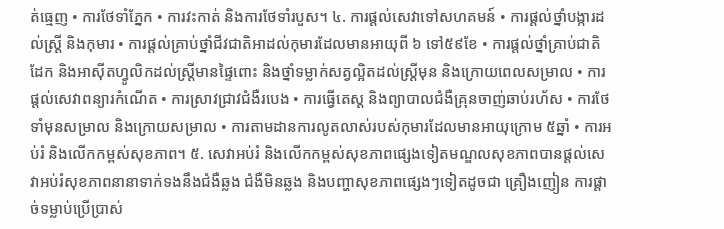ត់ធ្មេញ • ការថែទាំភ្នែក • ការវះកាត់ និងការថែទាំរបួស។ ៤. ការផ្តល់សេវាទៅសហគមន៍ • ការផ្តល់ថ្នាំបង្ការដល់ស្រ្តី និងកុមារ • ការផ្តល់គ្រាប់ថ្នាំជីវជាតិអាដល់កុមារដែលមានអាយុពី ៦ ទៅ៥៩ខែ • ការផ្តល់ថ្នាំគ្រាប់ជាតិដែក និងអាស៊ីតហ្វូលិកដល់ស្រ្តីមានផ្ទៃពោះ និងថ្នាំទម្លាក់សត្វល្អិតដល់ស្រ្តីមុន និងក្រោយពេលសម្រាល • ការផ្តល់សេវាពន្យារកំណើត • ការស្រាវជ្រាវជំងឺរបេង • ការធ្វើតេស្ត និងព្យាបាលជំងឺគ្រុនចាញ់ឆាប់រហ័ស • ការថែទាំមុនសម្រាល និងក្រោយសម្រាល • ការតាមដានការលូតលាស់របស់កុមារដែលមានអាយុក្រោម ៥ឆ្នាំ • ការអប់រំ និងលើកកម្ពស់សុខភាព។ ៥. សេវាអប់រំ និងលើកកម្ពស់សុខភាពផ្សេងទៀតមណ្ឌលសុខភាពបានផ្តល់សេវាអប់រំសុខភាពនានាទាក់ទងនឹងជំងឺឆ្លង ជំងឺមិនឆ្លង និងបញ្ហាសុខភាពផ្សេងៗទៀតដូចជា គ្រឿងញៀន ការផ្តាច់ទម្លាប់ប្រើប្រាស់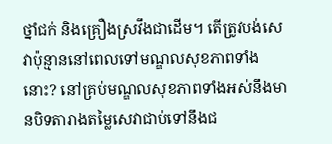ថ្នាំជក់ និងគ្រឿងស្រវឹងជាដើម។ តើត្រូវបង់សេវាប៉ុន្មាននៅពេលទៅមណ្ឌលសុខភាពទាំងនោះ? នៅគ្រប់មណ្ឌលសុខភាពទាំងអស់នឹងមានបិទតារាងតម្លៃសេវាជាប់ទៅនឹងជ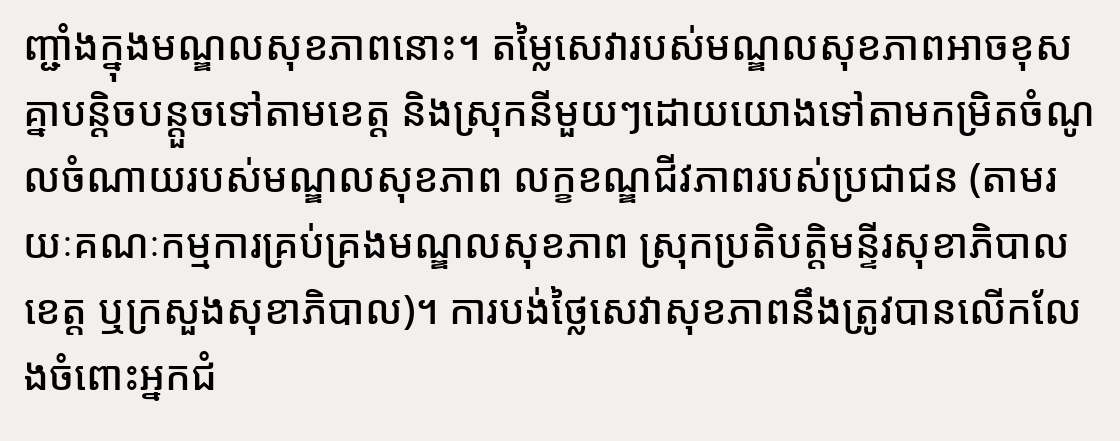ញ្ជាំងក្នុងមណ្ឌលសុខភាពនោះ។ តម្លៃសេវារបស់មណ្ឌលសុខភាពអាចខុសគ្នាបន្តិចបន្តួចទៅតាមខេត្ត និងស្រុកនីមួយៗដោយយោងទៅតាមកម្រិតចំណូលចំណាយរបស់មណ្ឌលសុខភាព លក្ខខណ្ឌជីវភាពរបស់ប្រជាជន (តាមរយៈគណៈកម្មការគ្រប់គ្រងមណ្ឌលសុខភាព ស្រុកប្រតិបត្តិមន្ទីរសុខាភិបាលខេត្ត ឬក្រសួងសុខាភិបាល)។ ការបង់ថ្លៃសេវាសុខភាពនឹងត្រូវបានលើកលែងចំពោះអ្នកជំ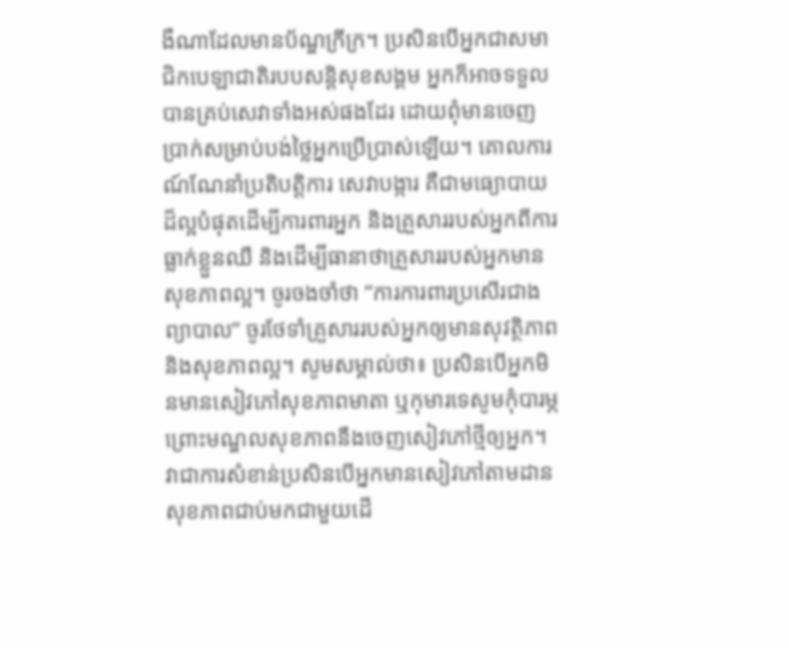ងឺណាដែលមានប័ណ្ឌក្រីក្រ។ ប្រសិនបើអ្នកជាសមាជិកបេឡាជាតិរបបសន្តិសុខសង្គម អ្នកក៏អាចទទួលបានគ្រប់សេវាទាំងអស់ផងដែរ ដោយពុំមានចេញប្រាក់សម្រាប់បង់ថ្លៃអ្នកប្រើប្រាស់ឡើយ។ គោលការណ៍ណែនាំប្រតិបត្តិការ សេវាបង្ការ គឺជាមធ្យោបាយដ៏ល្អបំផុតដើម្បីការពារអ្នក និងគ្រួសាររបស់អ្នកពីការធ្លាក់ខ្លួនឈឺ និងដើម្បីធានាថាគ្រួសាររបស់អ្នកមានសុខភាពល្អ។ ចូរចងចាំថា ”ការការពារប្រសើរជាងព្យាបាល” ចូរថែទាំគ្រួសាររបស់អ្នកឲ្យមានសុវត្ថិភាព និងសុខភាពល្អ។ សូមសម្គាល់ថា៖ ប្រសិនបើអ្នកមិនមានសៀវភៅសុខភាពមាតា ឬកុមារទេសូមកុំបារម្ភ ព្រោះមណ្ឌលសុខភាពនឹងចេញសៀវភៅថ្មីឲ្យអ្នក។ វាជាការសំខាន់ប្រសិនបើអ្នកមានសៀវភៅតាមដានសុខភាពជាប់មកជាមួយដើ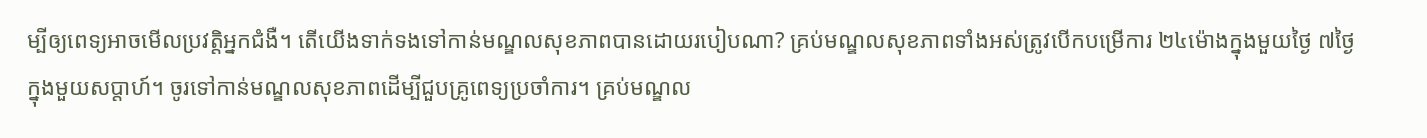ម្បីឲ្យពេទ្យអាចមើលប្រវត្តិអ្នកជំងឺ។ តើយើងទាក់ទងទៅកាន់មណ្ឌលសុខភាពបានដោយរបៀបណា? គ្រប់មណ្ឌលសុខភាពទាំងអស់ត្រូវបើកបម្រើការ ២៤ម៉ោងក្នុងមួយថ្ងៃ ៧ថ្ងៃក្នុងមួយសប្តាហ៍។ ចូរទៅកាន់មណ្ឌលសុខភាពដើម្បីជួបគ្រូពេទ្យប្រចាំការ។ គ្រប់មណ្ឌល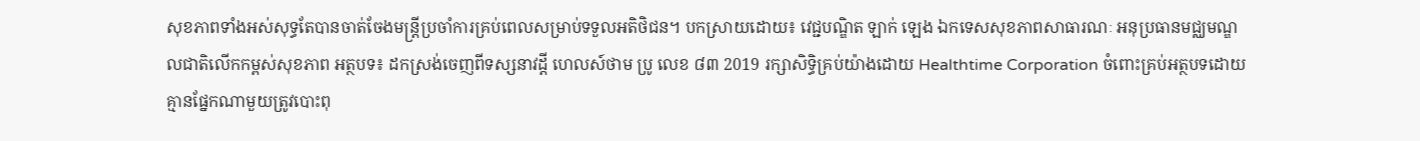សុខភាពទាំងអស់សុទ្ធតែបានចាត់ចែងមន្ត្រីប្រចាំការគ្រប់ពេលសម្រាប់ទទួលអតិថិជន។ បកស្រាយដោយ៖ វេជ្ជបណ្ឌិត ឡាក់ ឡេង ឯកទេសសុខភាពសាធារណៈ អនុប្រធានមជ្ឈមណ្ឌលជាតិលើកកម្ពស់សុខភាព អត្ថបទ៖ ដកស្រង់ចេញពីទស្សនាវដ្ដី ហេលស៍ថាម ប្រូ លេខ ៨៣ 2019 រក្សាសិទ្ធិគ្រប់យ៉ាងដោយ Healthtime Corporation ចំពោះគ្រប់អត្ថបទដោយគ្មានផ្នែកណាមួយត្រូវបោះពុ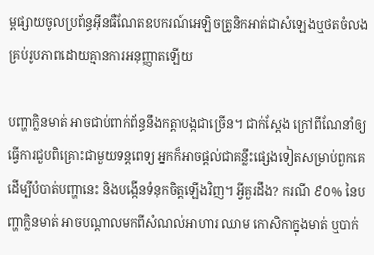ម្ពផ្សាយចូលប្រព័ន្ធអុីនធឺណែតឧបករណ៍អេឡិចត្រូនិកអាត់ជាសំឡេងឬថតចំលងគ្រប់រូបភាពដោយគ្មានការអនុញ្ញាតឡើយ

បញ្ហាក្លិនមាត់ អាចជាប់ពាក់ព័ន្ធនឹងកត្តាបង្កជាច្រើន។ ជាក់ស្ដែង ក្រៅពីណែនាំឲ្យធ្វើការជួបពិគ្រោះជាមួយទន្តពេទ្យ អ្នកក៏អាចផ្ដល់ជាគន្លឹះផ្សេងទៀតសម្រាប់ពួកគេដើម្បីបំបាត់បញ្ហានេះ និងបង្កើនទំនុកចិត្តឡើងវិញ។ អ្វីគួរដឹង? ករណី ៩០% នៃបញ្ហាក្លិនមាត់ អាចបណ្តាលមកពីសំណល់អាហារ ឈាម កោសិកាក្នុងមាត់ ឬបាក់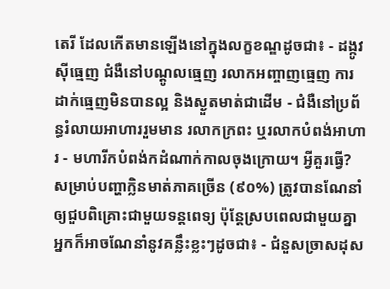តេរី ដែលកើតមានឡើងនៅក្នុងលក្ខខណ្ឌដូចជា៖ - ដង្កូវស៊ីធ្មេញ ជំងឺនៅបណ្ដូលធ្មេញ រលាកអញ្ចាញធ្មេញ ការដាក់ធ្មេញមិនបានល្អ និងស្ងួតមាត់ជាដើម - ជំងឺនៅប្រព័ន្ធរំលាយអាហាររួមមាន រលាកក្រពះ ឬរលាកបំពង់អាហារ - មហារីកបំពង់កដំណាក់កាលចុងក្រោយ។ អ្វីគួរធ្វើ? សម្រាប់បញ្ហាក្លិនមាត់ភាគច្រើន (៩០%) ត្រូវបានណែនាំឲ្យជួបពិគ្រោះជាមួយទន្តពេទ្យ ប៉ុន្តែស្របពេលជាមួយគ្នាអ្នកក៏អាចណែនាំនូវគន្លឹះខ្លះៗដូចជា៖ - ជំនួសច្រាសដុស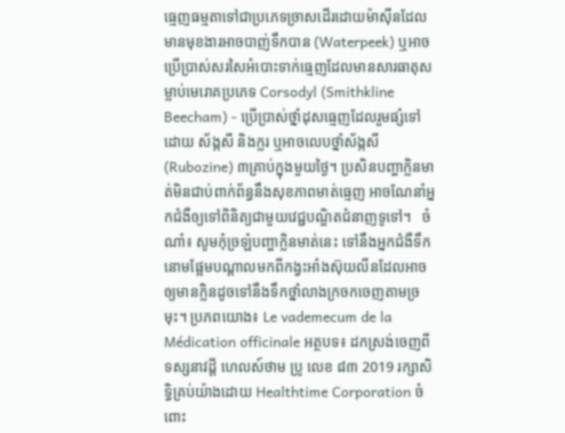ធ្មេញធម្មតាទៅជាប្រភេទច្រាសដើរដោយម៉ាស៊ីនដែលមានមុខងារអាចបាញ់ទឹកបាន (Waterpeek) ឬអាចប្រើប្រាស់សរសៃអំបោះទាក់ធ្មេញដែលមានសារធាតុសម្លាប់មេរោគប្រភេទ Corsodyl (Smithkline Beecham) - ប្រើប្រាស់ថ្នាំដុសធ្មេញដែលរួមផ្សំទៅដោយ ស័ង្កសី និងក្លរ ឬអាចលេបថ្នាំស័ង្កសី (Rubozine) ៣គ្រាប់ក្នុងមួយថ្ងៃ។ ប្រសិនបញ្ហាក្លិនមាត់មិនជាប់ពាក់ព័ន្ធនឹងសុខភាពមាត់ធ្មេញ អាចណែនាំអ្នកជំងឺឲ្យទៅពិនិត្យជាមួយវេជ្ជបណ្ឌិតជំនាញទូទៅ។   ចំណាំ៖ សូមកុំច្រឡំបញ្ហាក្លិនមាត់នេះ ទៅនឹងអ្នកជំងឺទឹកនោមផ្អែមបណ្តាលមកពីកង្វះអាំងស៊ុយលីនដែលអាចឲ្យមានក្លិនដូចទៅនឹងទឹកថ្នាំលាងក្រចកចេញតាមច្រមុះ។ ប្រភពយោង៖ Le vademecum de la Médication officinale អត្ថបទ៖ ដកស្រង់ចេញពីទស្សនាវដ្ដី ហេលស៍ថាម ប្រូ លេខ ៨៣ 2019 រក្សាសិទ្ធិគ្រប់យ៉ាងដោយ Healthtime Corporation ចំពោះ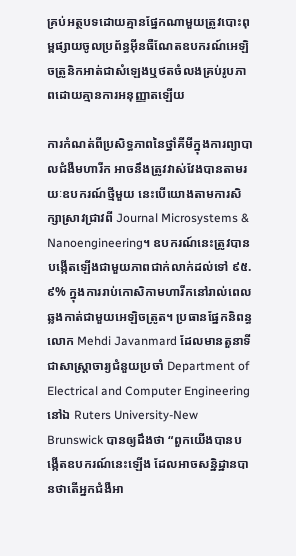គ្រប់អត្ថបទដោយគ្មានផ្នែកណាមួយត្រូវបោះពុម្ពផ្សាយចូលប្រព័ន្ធអុីនធឺណែតឧបករណ៍អេឡិចត្រូនិកអាត់ជាសំឡេងឬថតចំលងគ្រប់រូបភាពដោយគ្មានការអនុញ្ញាតឡើយ

ការកំណត់ពីប្រសិទ្ធភាពនៃថ្នាំគីមីក្នុងការព្យាបាលជំងឺមហារីក អាចនឹងត្រូវវាស់វែងបានតាមរយៈឧបករណ៍ថ្មីមួយ នេះបើយោងតាមការសិក្សាស្រាវជ្រាវពី Journal Microsystems & Nanoengineering។ ឧបករណ៍នេះត្រូវបានបង្កើតឡើងជាមួយភាពជាក់លាក់ដល់ទៅ ៩៥.៩% ក្នុងការរាប់កោសិកាមហារីកនៅរាល់ពេលឆ្លងកាត់ជាមួយអេឡិចត្រូត។ ប្រធានផ្នែកនិពន្ធ លោក Mehdi Javanmard ដែលមានតួនាទីជាសាស្រ្តាចារ្យជំនួយប្រចាំ Department of Electrical and Computer Engineering នៅឯ Ruters University-New Brunswick បានឲ្យដឹងថា “ពួកយើងបានបង្កើតឧបករណ៍នេះឡើង ដែលអាចសន្និដ្ឋានបានថាតើអ្នកជំងឺអា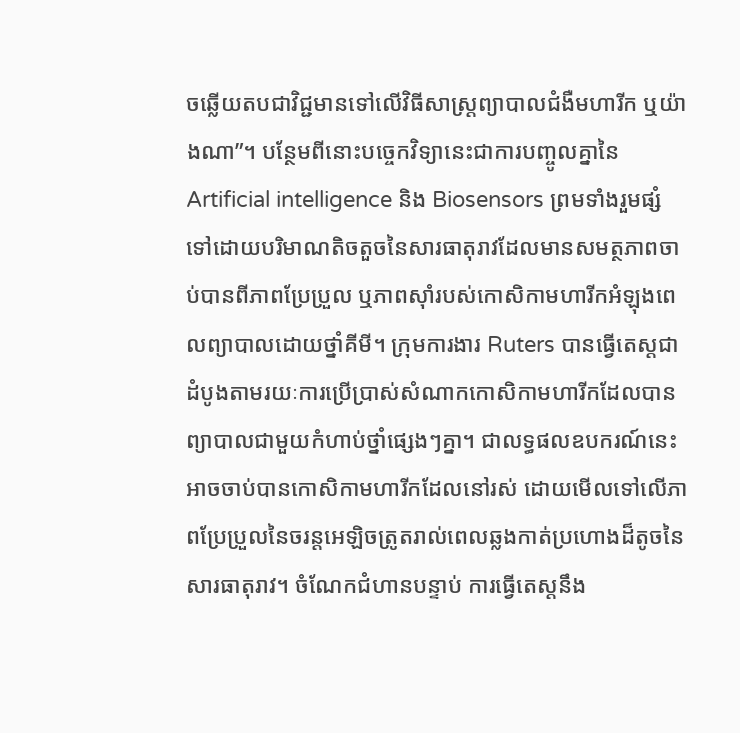ចឆ្លើយតបជាវិជ្ជមានទៅលើវិធីសាស្រ្តព្យាបាលជំងឺមហារីក ឬយ៉ាងណា”។ បន្ថែមពីនោះបច្ចេកវិទ្យានេះជាការបញ្ចូលគ្នានៃ Artificial intelligence និង Biosensors ព្រមទាំងរួមផ្សំទៅដោយបរិមាណតិចតួចនៃសារធាតុរាវដែលមានសមត្ថភាពចាប់បានពីភាពប្រែប្រួល ឬភាពស៊ាំរបស់កោសិកាមហារីកអំឡុងពេលព្យាបាលដោយថ្នាំគីមី។ ក្រុមការងារ Ruters បានធ្វើតេស្តជាដំបូងតាមរយៈការប្រើប្រាស់សំណាកកោសិកាមហារីកដែលបានព្យាបាលជាមួយកំហាប់ថ្នាំផ្សេងៗគ្នា។ ជាលទ្ធផលឧបករណ៍នេះអាចចាប់បានកោសិកាមហារីកដែលនៅរស់ ដោយមើលទៅលើភាពប្រែប្រួលនៃចរន្តអេឡិចត្រូតរាល់ពេលឆ្លងកាត់ប្រហោងដ៏តូចនៃសារធាតុរាវ។ ចំណែកជំហានបន្ទាប់ ការធ្វើតេស្តនឹង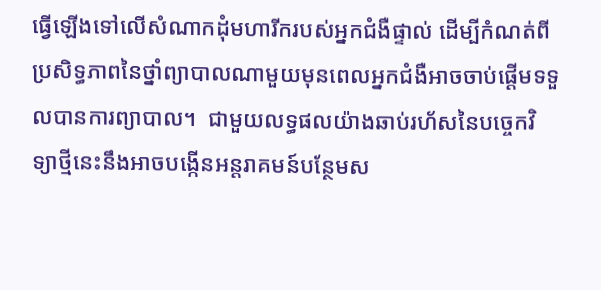ធ្វើឡើងទៅលើសំណាកដុំមហារីករបស់អ្នកជំងឺផ្ទាល់ ដើម្បីកំណត់ពីប្រសិទ្ធភាពនៃថ្នាំព្យាបាលណាមួយមុនពេលអ្នកជំងឺអាចចាប់ផ្ដើមទទួលបានការព្យាបាល។  ជាមួយលទ្ធផលយ៉ាងឆាប់រហ័សនៃបច្ចេកវិទ្យាថ្មីនេះនឹងអាចបង្កើនអន្តរាគមន៍បន្ថែមស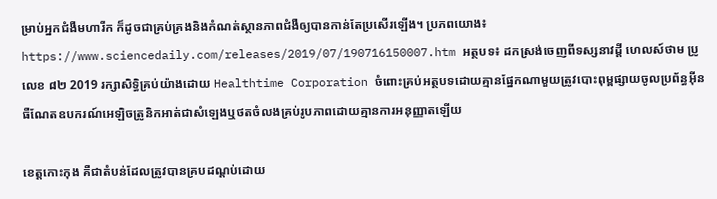ម្រាប់អ្នកជំងឺមហារីក ក៏ដូចជាគ្រប់គ្រងនិងកំណត់ស្ថានភាពជំងឺឲ្យបានកាន់តែប្រសើរឡើង។ ប្រភពយោង៖ https://www.sciencedaily.com/releases/2019/07/190716150007.htm អត្ថបទ៖ ដកស្រង់ចេញពីទស្សនាវដ្ដី ហេលស៍ថាម ប្រូ លេខ ៨២ 2019 រក្សាសិទ្ធិគ្រប់យ៉ាងដោយ Healthtime Corporation ចំពោះគ្រប់អត្ថបទដោយគ្មានផ្នែកណាមួយត្រូវបោះពុម្ពផ្សាយចូលប្រព័ន្ធអុីនធឺណែតឧបករណ៍អេឡិចត្រូនិកអាត់ជាសំឡេងឬថតចំលងគ្រប់រូបភាពដោយគ្មានការអនុញ្ញាតឡើយ

ខេត្តកោះកុង គឺជាតំបន់ដែលត្រូវបានគ្របដណ្តប់ដោយ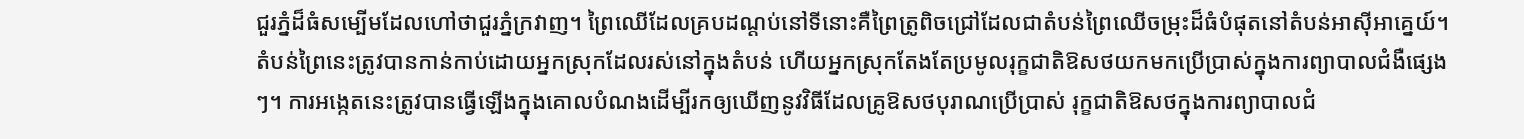ជួរភ្នំដ៏ធំសម្បើមដែលហៅថាជួរភ្នំក្រវាញ។ ព្រៃឈើដែលគ្របដណ្តប់នៅទីនោះគឺព្រៃត្រូពិចជ្រៅដែលជាតំបន់ព្រៃឈើចម្រុះដ៏ធំបំផុតនៅតំបន់អាស៊ីអាគ្នេយ៍។ តំបន់ព្រៃនេះត្រូវបានកាន់កាប់ដោយអ្នកស្រុកដែលរស់នៅក្នុងតំបន់ ហើយអ្នកស្រុកតែងតែប្រមូលរុក្ខជាតិឱសថយកមកប្រើប្រាស់ក្នុងការព្យាបាលជំងឺផ្សេងៗ។ ការអង្កេតនេះត្រូវបានធ្វើឡើងក្នុងគោលបំណងដើម្បីរកឲ្យឃើញនូវវិធីដែលគ្រូឱសថបុរាណប្រើប្រាស់ រុក្ខជាតិឱសថក្នុងការព្យាបាលជំ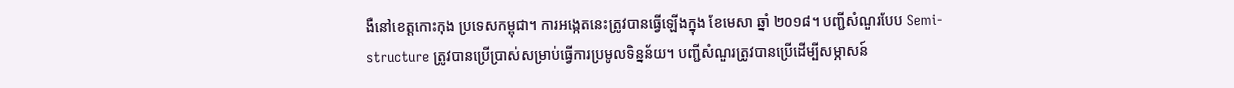ងឺនៅខេត្ដកោះកុង ប្រទេសកម្ពុជា។ ការអង្កេតនេះត្រូវបានធ្វើឡើងក្នុង ខែមេសា ឆ្នាំ ២០១៨។ បញ្ជីសំណួរបែប Semi-structure ត្រូវបានប្រើប្រាស់សម្រាប់ធ្វើការប្រមូលទិន្នន័យ។ បញ្ជីសំណួរត្រូវបានប្រើដើម្បីសម្ភាសន៍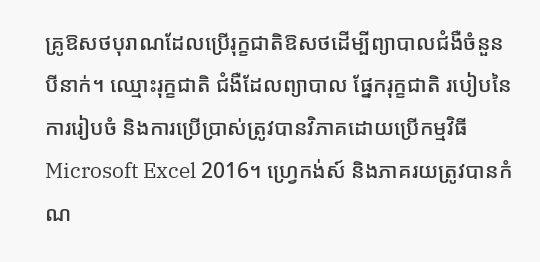គ្រូឱសថបុរាណដែលប្រើរុក្ខជាតិឱសថដើម្បីព្យាបាលជំងឺចំនួន បីនាក់។ ឈ្មោះរុក្ខជាតិ ជំងឺដែលព្យាបាល ផ្នែករុក្ខជាតិ របៀបនៃការរៀបចំ និងការប្រើប្រាស់ត្រូវបានវិភាគដោយប្រើកម្មវិធី Microsoft Excel 2016។ ហ្វ្រេកង់ស៍ និងភាគរយត្រូវបានកំណ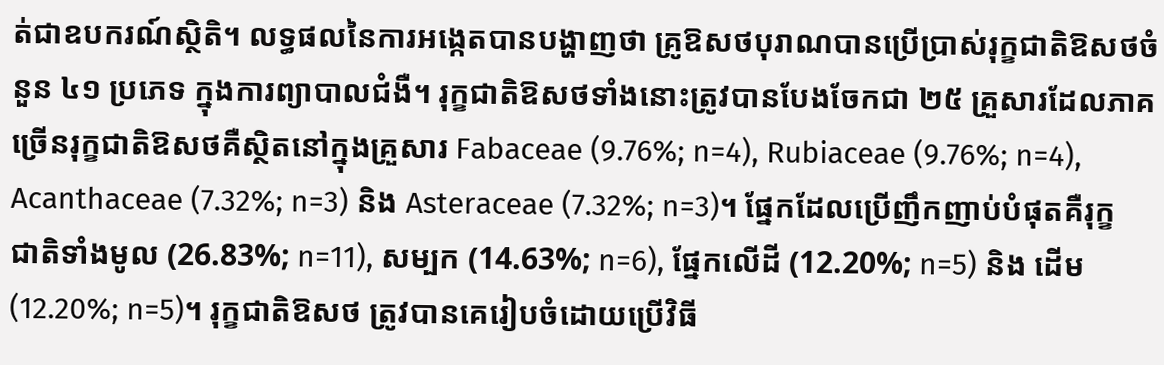ត់ជាឧបករណ៍ស្ថិតិ។ លទ្ធផលនៃការអង្កេតបានបង្ហាញថា គ្រូឱសថបុរាណបានប្រើប្រាស់រុក្ខជាតិឱសថចំនួន ៤១ ប្រភេទ ក្នុងការព្យាបាលជំងឺ។ រុក្ខជាតិឱសថទាំងនោះត្រូវបានបែងចែកជា ២៥ គ្រួសារដែលភាគច្រើនរុក្ខជាតិឱសថគឺស្ថិតនៅក្នុងគ្រួសារ Fabaceae (9.76%; n=4), Rubiaceae (9.76%; n=4), Acanthaceae (7.32%; n=3) និង Asteraceae (7.32%; n=3)។ ផ្នែកដែលប្រើញឹកញាប់បំផុតគឺរុក្ខជាតិទាំងមូល (26.83%; n=11), សម្បក (14.63%; n=6), ផ្នែកលើដី (12.20%; n=5) និង ដើម (12.20%; n=5)។ រុក្ខជាតិឱសថ ត្រូវបានគេរៀបចំដោយប្រើវិធី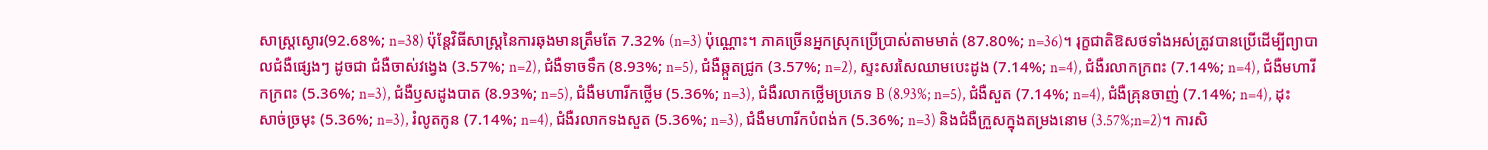សាស្រ្តស្ងោរ(92.68%; n=38) ប៉ុន្តែវិធីសាស្រ្តនៃការឆុងមានត្រឹមតែ 7.32% (n=3) ប៉ុណ្ណោះ។ ភាគច្រើនអ្នកស្រុកប្រើប្រាស់តាមមាត់ (87.80%; n=36)។ រុក្ខជាតិឱសថទាំងអស់ត្រូវបានប្រើដើម្បីព្យាបាលជំងឺផ្សេងៗ ដូចជា ជំងឺចាស់វង្វេង (3.57%; n=2), ជំងឺទាចទឹក (8.93%; n=5), ជំងឺឆ្កួតជ្រូក (3.57%; n=2), ស្ទះសរសៃឈាមបេះដូង (7.14%; n=4), ជំងឺរលាកក្រពះ (7.14%; n=4), ជំងឺមហារីកក្រពះ (5.36%; n=3), ជំងឺឫសដូងបាត (8.93%; n=5), ជំងឺមហារីកថ្លើម (5.36%; n=3), ជំងឺរលាកថ្លើមប្រភេទ B (8.93%; n=5), ជំងឺសួត (7.14%; n=4), ជំងឺគ្រុនចាញ់ (7.14%; n=4), ដុះសាច់ច្រមុះ (5.36%; n=3), រំលូតកូន (7.14%; n=4), ជំងឺរលាកទងសួត (5.36%; n=3), ជំងឺមហារីកបំពង់ក (5.36%; n=3) និងជំងឺក្រួសក្នុងតម្រងនោម (3.57%;n=2)។ ការសិ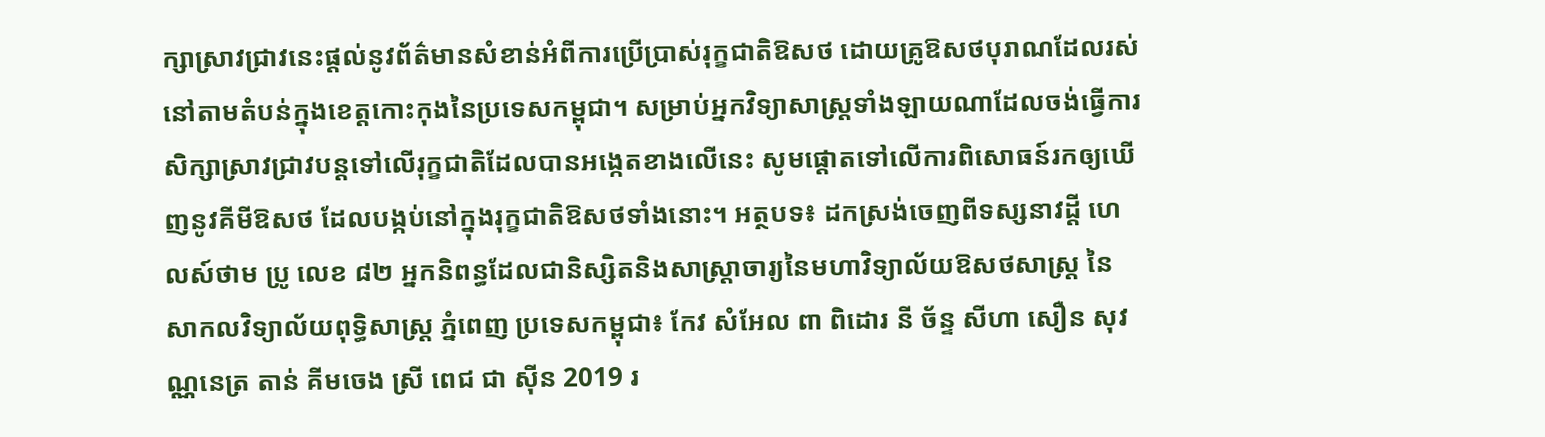ក្សាស្រាវជ្រាវនេះផ្តល់នូវព័ត៌មានសំខាន់អំពីការប្រើប្រាស់រុក្ខជាតិឱសថ ដោយគ្រូឱសថបុរាណដែលរស់នៅតាមតំបន់ក្នុងខេត្តកោះកុងនៃប្រទេសកម្ពុជា។ សម្រាប់អ្នកវិទ្យាសាស្ត្រទាំងឡាយណាដែលចង់ធ្វើការសិក្សាស្រាវជ្រាវបន្តទៅលើរុក្ខជាតិដែលបានអង្កេតខាងលើនេះ សូមផ្តោតទៅលើការពិសោធន៍រកឲ្យឃើញនូវគីមីឱសថ ដែលបង្កប់នៅក្នុងរុក្ខជាតិឱសថទាំងនោះ។ អត្ថបទ៖ ដកស្រង់ចេញពីទស្សនាវដ្ដី ហេលស៍ថាម ប្រូ លេខ ៨២ អ្នកនិពន្ធដែលជានិស្សិតនិងសាស្ត្រាចារ្យនៃមហាវិទ្យាល័យឱសថសាស្ត្រ នៃសាកលវិទ្យាល័យពុទ្ធិសាស្ត្រ ភ្នំពេញ ប្រទេសកម្ពុជា៖ កែវ សំអែល ពា ពិដោរ នី ច័ន្ទ សីហា សឿន សុវណ្ណនេត្រ តាន់ គីមចេង ស្រី ពេជ ជា ស៊ីន 2019 រ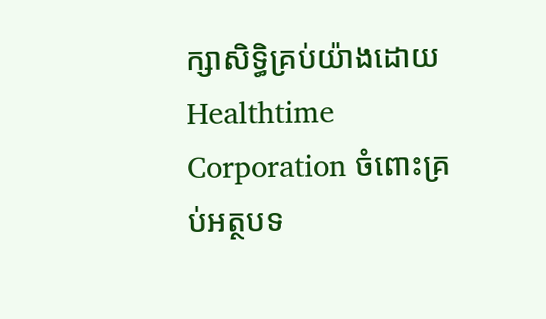ក្សាសិទ្ធិគ្រប់យ៉ាងដោយ Healthtime Corporation ចំពោះគ្រប់អត្ថបទ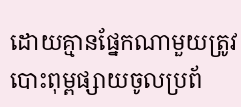ដោយគ្មានផ្នែកណាមួយត្រូវបោះពុម្ពផ្សាយចូលប្រព័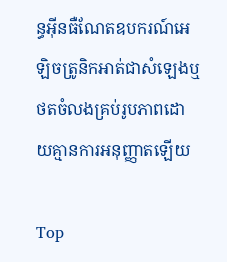ន្ធអុីនធឺណែតឧបករណ៍អេឡិចត្រូនិកអាត់ជាសំឡេងឬថតចំលងគ្រប់រូបភាពដោយគ្មានការអនុញ្ញាតឡើយ

Top